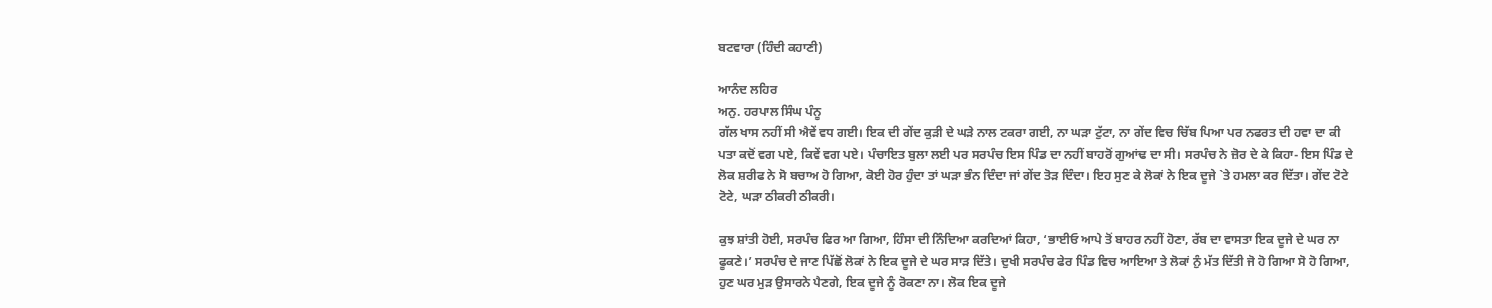ਬਟਵਾਰਾ (ਹਿੰਦੀ ਕਹਾਣੀ)

ਆਨੰਦ ਲਹਿਰ
ਅਨੁ. ਹਰਪਾਲ ਸਿੰਘ ਪੰਨੂ
ਗੱਲ ਖਾਸ ਨਹੀਂ ਸੀ ਐਵੇਂ ਵਧ ਗਈ। ਇਕ ਦੀ ਗੇਂਦ ਕੁੜੀ ਦੇ ਘੜੇ ਨਾਲ ਟਕਰਾ ਗਈ, ਨਾ ਘੜਾ ਟੁੱਟਾ, ਨਾ ਗੇਂਦ ਵਿਚ ਚਿੱਬ ਪਿਆ ਪਰ ਨਫਰਤ ਦੀ ਹਵਾ ਦਾ ਕੀ ਪਤਾ ਕਦੋਂ ਵਗ ਪਏ, ਕਿਵੇਂ ਵਗ ਪਏ। ਪੰਚਾਇਤ ਬੁਲਾ ਲਈ ਪਰ ਸਰਪੰਚ ਇਸ ਪਿੰਡ ਦਾ ਨਹੀਂ ਬਾਹਰੋਂ ਗੁਆਂਢ ਦਾ ਸੀ। ਸਰਪੰਚ ਨੇ ਜ਼ੋਰ ਦੇ ਕੇ ਕਿਹਾ- ਇਸ ਪਿੰਡ ਦੇ ਲੋਕ ਸ਼ਰੀਫ ਨੇ ਸੋ ਬਚਾਅ ਹੋ ਗਿਆ, ਕੋਈ ਹੋਰ ਹੁੰਦਾ ਤਾਂ ਘੜਾ ਭੰਨ ਦਿੰਦਾ ਜਾਂ ਗੇਂਦ ਤੋੜ ਦਿੰਦਾ। ਇਹ ਸੁਣ ਕੇ ਲੋਕਾਂ ਨੇ ਇਕ ਦੂਜੇ `ਤੇ ਹਮਲਾ ਕਰ ਦਿੱਤਾ। ਗੇਂਦ ਟੋਟੇ ਟੋਟੇ, ਘੜਾ ਠੀਕਰੀ ਠੀਕਰੀ।

ਕੁਝ ਸ਼ਾਂਤੀ ਹੋਈ, ਸਰਪੰਚ ਫਿਰ ਆ ਗਿਆ, ਹਿੰਸਾ ਦੀ ਨਿੰਦਿਆ ਕਰਦਿਆਂ ਕਿਹਾ, ‘ਭਾਈਓ ਆਪੇ ਤੋਂ ਬਾਹਰ ਨਹੀਂ ਹੋਣਾ, ਰੱਬ ਦਾ ਵਾਸਤਾ ਇਕ ਦੂਜੇ ਦੇ ਘਰ ਨਾ ਫੂਕਣੇ।’ ਸਰਪੰਚ ਦੇ ਜਾਣ ਪਿੱਛੋਂ ਲੋਕਾਂ ਨੇ ਇਕ ਦੂਜੇ ਦੇ ਘਰ ਸਾੜ ਦਿੱਤੇ। ਦੁਖੀ ਸਰਪੰਚ ਫੇਰ ਪਿੰਡ ਵਿਚ ਆਇਆ ਤੇ ਲੋਕਾਂ ਨੁੰ ਮੱਤ ਦਿੱਤੀ ਜੋ ਹੋ ਗਿਆ ਸੋ ਹੋ ਗਿਆ, ਹੁਣ ਘਰ ਮੁੜ ਉਸਾਰਨੇ ਪੈਣਗੇ, ਇਕ ਦੂਜੇ ਨੂੰ ਰੋਕਣਾ ਨਾ। ਲੋਕ ਇਕ ਦੂਜੇ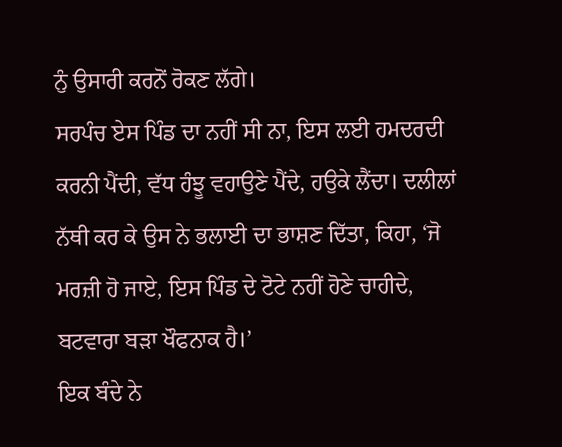ਨੁੰ ਉਸਾਰੀ ਕਰਨੋਂ ਰੋਕਣ ਲੱਗੇ।
ਸਰਪੰਚ ਏਸ ਪਿੰਡ ਦਾ ਨਹੀਂ ਸੀ ਨਾ, ਇਸ ਲਈ ਹਮਦਰਦੀ ਕਰਨੀ ਪੈਂਦੀ, ਵੱਧ ਹੰਝੂ ਵਹਾਉਣੇ ਪੈਂਦੇ, ਹਉਕੇ ਲੈਂਦਾ। ਦਲੀਲਾਂ ਨੱਥੀ ਕਰ ਕੇ ਉਸ ਨੇ ਭਲਾਈ ਦਾ ਭਾਸ਼ਣ ਦਿੱਤਾ, ਕਿਹਾ, ‘ਜੋ ਮਰਜ਼ੀ ਹੋ ਜਾਏ, ਇਸ ਪਿੰਡ ਦੇ ਟੋਟੇ ਨਹੀਂ ਹੋਣੇ ਚਾਹੀਦੇ, ਬਟਵਾਰਾ ਬੜਾ ਖੌਫਨਾਕ ਹੈ।’
ਇਕ ਬੰਦੇ ਨੇ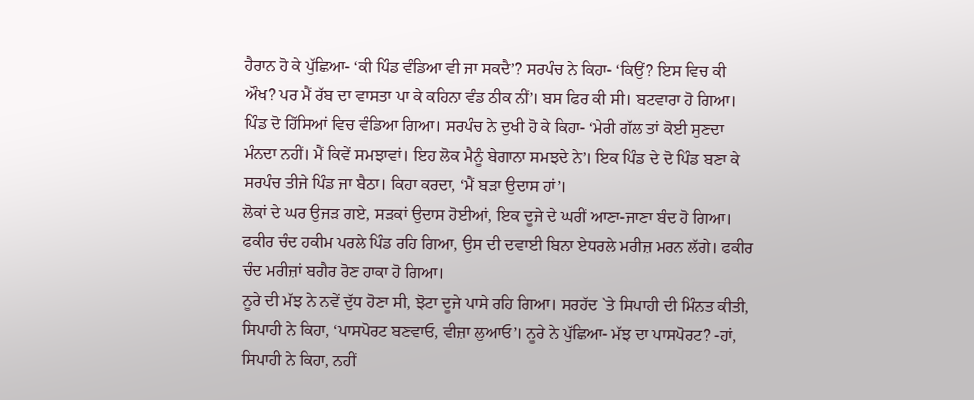ਹੈਰਾਨ ਹੋ ਕੇ ਪੁੱਛਿਆ- ‘ਕੀ ਪਿੰਡ ਵੰਡਿਆ ਵੀ ਜਾ ਸਕਦੈ’? ਸਰਪੰਚ ਨੇ ਕਿਹਾ- ‘ਕਿਉਂ? ਇਸ ਵਿਚ ਕੀ ਔਖ? ਪਰ ਮੈਂ ਰੱਬ ਦਾ ਵਾਸਤਾ ਪਾ ਕੇ ਕਹਿਨਾ ਵੰਡ ਠੀਕ ਨੀਂ’। ਬਸ ਫਿਰ ਕੀ ਸੀ। ਬਟਵਾਰਾ ਹੋ ਗਿਆ। ਪਿੰਡ ਦੋ ਹਿੱਸਿਆਂ ਵਿਚ ਵੰਡਿਆ ਗਿਆ। ਸਰਪੰਚ ਨੇ ਦੁਖੀ ਹੋ ਕੇ ਕਿਹਾ- ‘ਮੇਰੀ ਗੱਲ ਤਾਂ ਕੋਈ ਸੁਣਦਾ ਮੰਨਦਾ ਨਹੀਂ। ਮੈਂ ਕਿਵੇਂ ਸਮਝਾਵਾਂ। ਇਹ ਲੋਕ ਮੈਨੂੰ ਬੇਗਾਨਾ ਸਮਝਦੇ ਨੇ’। ਇਕ ਪਿੰਡ ਦੇ ਦੋ ਪਿੰਡ ਬਣਾ ਕੇ ਸਰਪੰਚ ਤੀਜੇ ਪਿੰਡ ਜਾ ਬੈਠਾ। ਕਿਹਾ ਕਰਦਾ, ‘ਮੈਂ ਬੜਾ ਉਦਾਸ ਹਾਂ’।
ਲੋਕਾਂ ਦੇ ਘਰ ਉਜੜ ਗਏ, ਸੜਕਾਂ ਉਦਾਸ ਹੋਈਆਂ, ਇਕ ਦੂਜੇ ਦੇ ਘਰੀਂ ਆਣਾ-ਜਾਣਾ ਬੰਦ ਹੋ ਗਿਆ। ਫਕੀਰ ਚੰਦ ਹਕੀਮ ਪਰਲੇ ਪਿੰਡ ਰਹਿ ਗਿਆ, ਉਸ ਦੀ ਦਵਾਈ ਬਿਨਾ ਏਧਰਲੇ ਮਰੀਜ਼ ਮਰਨ ਲੱਗੇ। ਫਕੀਰ ਚੰਦ ਮਰੀਜ਼ਾਂ ਬਗੈਰ ਰੋਣ ਹਾਕਾ ਹੋ ਗਿਆ।
ਨੂਰੇ ਦੀ ਮੱਝ ਨੇ ਨਵੇਂ ਦੁੱਧ ਹੋਣਾ ਸੀ, ਝੋਟਾ ਦੂਜੇ ਪਾਸੇ ਰਹਿ ਗਿਆ। ਸਰਹੱਦ `ਤੇ ਸਿਪਾਹੀ ਦੀ ਮਿੰਨਤ ਕੀਤੀ, ਸਿਪਾਹੀ ਨੇ ਕਿਹਾ, ‘ਪਾਸਪੋਰਟ ਬਣਵਾਓ, ਵੀਜ਼ਾ ਲੁਆਓ’। ਨੂਰੇ ਨੇ ਪੁੱਛਿਆ- ਮੱਝ ਦਾ ਪਾਸਪੋਰਟ? -ਹਾਂ, ਸਿਪਾਹੀ ਨੇ ਕਿਹਾ, ਨਹੀਂ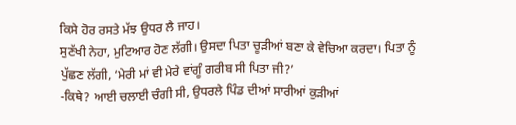ਕਿਸੇ ਹੋਰ ਰਸਤੇ ਮੱਝ ਉਧਰ ਲੈ ਜਾਹ।
ਸੁਣੱਖੀ ਨੇਹਾ, ਮੁਟਿਆਰ ਹੋਣ ਲੱਗੀ। ਉਸਦਾ ਪਿਤਾ ਚੂੜੀਆਂ ਬਣਾ ਕੇ ਵੇਚਿਆ ਕਰਦਾ। ਪਿਤਾ ਨੂੰ ਪੁੱਛਣ ਲੱਗੀ, ‘ਮੇਰੀ ਮਾਂ ਵੀ ਮੇਰੇ ਵਾਂਗੂੰ ਗਰੀਬ ਸੀ ਪਿਤਾ ਜੀ?’
-ਕਿਥੇ? ਆਈ ਚਲਾਈ ਚੰਗੀ ਸੀ, ਉਧਰਲੇ ਪਿੰਡ ਦੀਆਂ ਸਾਰੀਆਂ ਕੁੜੀਆਂ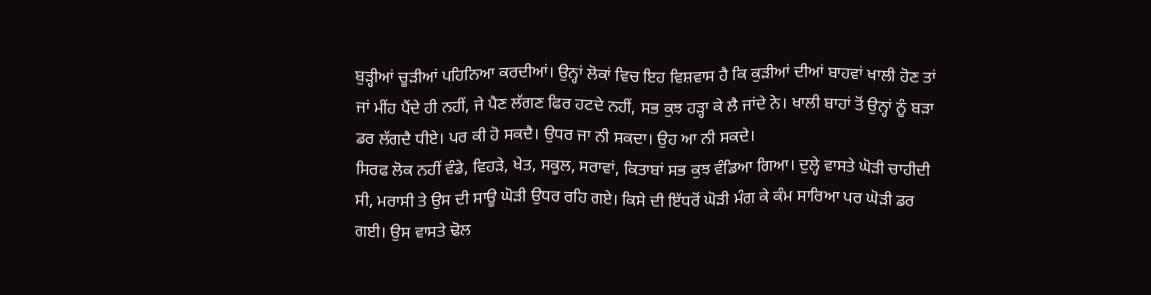ਬੁੜ੍ਹੀਆਂ ਚੂੜੀਆਂ ਪਹਿਨਿਆ ਕਰਦੀਆਂ। ਉਨ੍ਹਾਂ ਲੋਕਾਂ ਵਿਚ ਇਹ ਵਿਸ਼ਵਾਸ ਹੈ ਕਿ ਕੁੜੀਆਂ ਦੀਆਂ ਬਾਹਵਾਂ ਖਾਲੀ ਹੋਣ ਤਾਂ ਜਾਂ ਮੀਂਹ ਪੈਂਦੇ ਹੀ ਨਹੀਂ, ਜੇ ਪੈਣ ਲੱਗਣ ਫਿਰ ਹਟਦੇ ਨਹੀਂ, ਸਭ ਕੁਝ ਹੜ੍ਹਾ ਕੇ ਲੈ ਜਾਂਦੇ ਨੇ। ਖਾਲੀ ਬਾਹਾਂ ਤੋਂ ਉਨ੍ਹਾਂ ਨੂੰ ਬੜਾ ਡਰ ਲੱਗਦੈ ਧੀਏ। ਪਰ ਕੀ ਹੋ ਸਕਦੈ। ਉਧਰ ਜਾ ਨੀ ਸਕਦਾ। ਉਹ ਆ ਨੀ ਸਕਦੇ।
ਸਿਰਫ ਲੋਕ ਨਹੀਂ ਵੰਡੇ, ਵਿਹੜੇ, ਖੇਤ, ਸਕੂਲ, ਸਰਾਵਾਂ, ਕਿਤਾਬਾਂ ਸਭ ਕੁਝ ਵੰਡਿਆ ਗਿਆ। ਦੁਲ੍ਹੇ ਵਾਸਤੇ ਘੋੜੀ ਚਾਹੀਦੀ ਸੀ, ਮਰਾਸੀ ਤੇ ਉਸ ਦੀ ਸਾਊ ਘੋੜੀ ਉਧਰ ਰਹਿ ਗਏ। ਕਿਸੇ ਦੀ ਇੱਧਰੋਂ ਘੋੜੀ ਮੰਗ ਕੇ ਕੰਮ ਸਾਰਿਆ ਪਰ ਘੋੜੀ ਡਰ ਗਈ। ਉਸ ਵਾਸਤੇ ਢੋਲ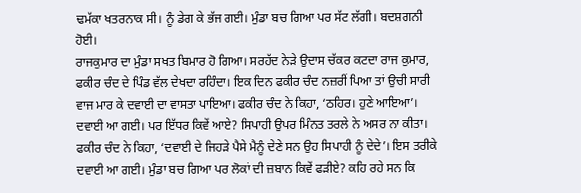ਢਮੱਕਾ ਖਤਰਨਾਕ ਸੀ। ਨੂੰ ਡੇਗ ਕੇ ਭੱਜ ਗਈ। ਮੁੰਡਾ ਬਚ ਗਿਆ ਪਰ ਸੱਟ ਲੱਗੀ। ਬਦਸ਼ਗਨੀ ਹੋਈ।
ਰਾਜਕੁਮਾਰ ਦਾ ਮੁੰਡਾ ਸਖਤ ਬਿਮਾਰ ਹੋ ਗਿਆ। ਸਰਹੱਦ ਨੇੜੇ ਉਦਾਸ ਚੱਕਰ ਕਟਦਾ ਰਾਜ ਕੁਮਾਰ, ਫਕੀਰ ਚੰਦ ਦੇ ਪਿੰਡ ਵੱਲ ਦੇਖਦਾ ਰਹਿੰਦਾ। ਇਕ ਦਿਨ ਫਕੀਰ ਚੰਦ ਨਜ਼ਰੀਂ ਪਿਆ ਤਾਂ ਉਚੀ ਸਾਰੀ ਵਾਜ ਮਾਰ ਕੇ ਦਵਾਈ ਦਾ ਵਾਸਤਾ ਪਾਇਆ। ਫਕੀਰ ਚੰਦ ਨੇ ਕਿਹਾ, ‘ਠਹਿਰ। ਹੁਣੇ ਆਇਆ’। ਦਵਾਈ ਆ ਗਈ। ਪਰ ਇੱਧਰ ਕਿਵੇਂ ਆਏ? ਸਿਪਾਹੀ ਉਪਰ ਮਿੰਨਤ ਤਰਲੇ ਨੇ ਅਸਰ ਨਾ ਕੀਤਾ। ਫਕੀਰ ਚੰਦ ਨੇ ਕਿਹਾ, ‘ਦਵਾਈ ਦੇ ਜਿਹੜੇ ਪੈਸੇ ਮੈਨੂੰ ਦੇਣੇ ਸਨ ਉਹ ਸਿਪਾਹੀ ਨੂੰ ਦੇਦੇ’। ਇਸ ਤਰੀਕੇ ਦਵਾਈ ਆ ਗਈ। ਮੁੰਡਾ ਬਚ ਗਿਆ ਪਰ ਲੋਕਾਂ ਦੀ ਜ਼ਬਾਨ ਕਿਵੇਂ ਫੜੀਏ? ਕਹਿ ਰਹੇ ਸਨ ਕਿ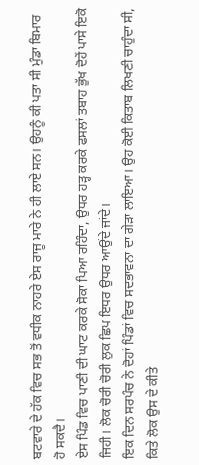ਬਟਵਾਰੇ ਦੇ ਹੱਕ ਵਿਚ ਸਭ ਤੋਂ ਵਧੀਕ ਨਾਹਰੇ ਏਸ ਰਾਜੂ ਮਾਰੇ ਨੇ ਹੀ ਲਾਏ ਸਨ। ਉਹਨੂੰ ਕੀ ਪਤਾ ਸੀ ਮੁੰਡਾ ਬਿਮਾਰ ਹੋ ਸਕਦੈ।
ਏਸ ਪਿੰਡ ਵਿਚ ਪਾਣੀ ਦੀ ਘਾਟ ਕਰਕੇ ਸੋਕਾ ਪਿਆ ਰਹਿੰਦਾ, ਉਧਰ ਹੜ੍ਹ ਕਰਕੇ ਫਸਲਾਂ ਤਬਾਹ ਭੁੱਖ ਦੋਹੇਂ ਪਾਸੇ ਇਕੋ ਜਿਹੀ। ਲੋਕ ਚੋਰੀ ਚੋਰੀ ਲੁਕ ਛਿਪ ਇਧਰ ਉਧਰ ਆਉਂਦੇ ਜਾਂਦੇ।
ਇਕ ਦਿਨ ਸਰਪੰਚ ਨੇ ਦੋਹਾਂ ਪਿੰਡਾਂ ਵਿਚ ਸਦਭਾਵਨਾ ਦਾ ਗੇੜਾ ਲਾਇਆ। ਉਹ ਕੋਈ ਕਿਤਾਬ ਲਿਖਣੀ ਚਾਹੁੰਦਾ ਸੀ, ਕਿਤੇ ਲੋਕ ਉਸ ਦੇ ਕੀਤੇ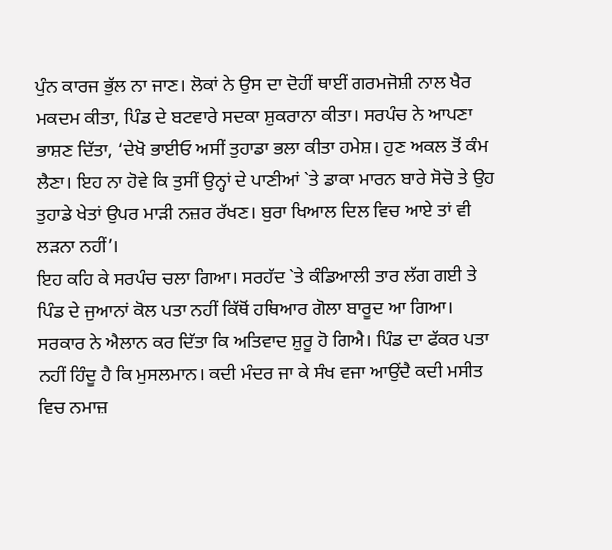ਪੁੰਨ ਕਾਰਜ ਭੁੱਲ ਨਾ ਜਾਣ। ਲੋਕਾਂ ਨੇ ਉਸ ਦਾ ਦੋਹੀਂ ਥਾਈਂ ਗਰਮਜੋਸ਼ੀ ਨਾਲ ਖੈਰ ਮਕਦਮ ਕੀਤਾ, ਪਿੰਡ ਦੇ ਬਟਵਾਰੇ ਸਦਕਾ ਸ਼ੁਕਰਾਨਾ ਕੀਤਾ। ਸਰਪੰਚ ਨੇ ਆਪਣਾ ਭਾਸ਼ਣ ਦਿੱਤਾ, ‘ਦੇਖੋ ਭਾਈਓ ਅਸੀਂ ਤੁਹਾਡਾ ਭਲਾ ਕੀਤਾ ਹਮੇਸ਼। ਹੁਣ ਅਕਲ ਤੋਂ ਕੰਮ ਲੈਣਾ। ਇਹ ਨਾ ਹੋਵੇ ਕਿ ਤੁਸੀਂ ਉਨ੍ਹਾਂ ਦੇ ਪਾਣੀਆਂ `ਤੇ ਡਾਕਾ ਮਾਰਨ ਬਾਰੇ ਸੋਚੋ ਤੇ ਉਹ ਤੁਹਾਡੇ ਖੇਤਾਂ ਉਪਰ ਮਾੜੀ ਨਜ਼ਰ ਰੱਖਣ। ਬੁਰਾ ਖਿਆਲ ਦਿਲ ਵਿਚ ਆਏ ਤਾਂ ਵੀ ਲੜਨਾ ਨਹੀਂ’।
ਇਹ ਕਹਿ ਕੇ ਸਰਪੰਚ ਚਲਾ ਗਿਆ। ਸਰਹੱਦ `ਤੇ ਕੰਡਿਆਲੀ ਤਾਰ ਲੱਗ ਗਈ ਤੇ ਪਿੰਡ ਦੇ ਜੁਆਨਾਂ ਕੋਲ ਪਤਾ ਨਹੀਂ ਕਿੱਥੋਂ ਹਥਿਆਰ ਗੋਲਾ ਬਾਰੂਦ ਆ ਗਿਆ। ਸਰਕਾਰ ਨੇ ਐਲਾਨ ਕਰ ਦਿੱਤਾ ਕਿ ਅਤਿਵਾਦ ਸ਼ੁਰੂ ਹੋ ਗਿਐ। ਪਿੰਡ ਦਾ ਫੱਕਰ ਪਤਾ ਨਹੀਂ ਹਿੰਦੂ ਹੈ ਕਿ ਮੁਸਲਮਾਨ। ਕਦੀ ਮੰਦਰ ਜਾ ਕੇ ਸੰਖ ਵਜਾ ਆਉਂਦੈ ਕਦੀ ਮਸੀਤ ਵਿਚ ਨਮਾਜ਼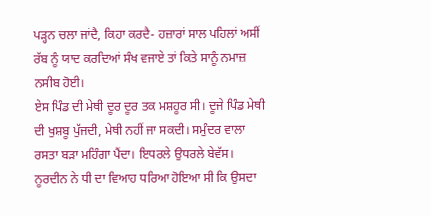ਪੜ੍ਹਨ ਚਲਾ ਜਾਂਦੈ, ਕਿਹਾ ਕਰਦੈ- ਹਜ਼ਾਰਾਂ ਸਾਲ ਪਹਿਲਾਂ ਅਸੀਂ ਰੱਬ ਨੂੰ ਯਾਦ ਕਰਦਿਆਂ ਸੰਖ ਵਜਾਏ ਤਾਂ ਕਿਤੇ ਸਾਨੂੰ ਨਮਾਜ਼ ਨਸੀਬ ਹੋਈ।
ਏਸ ਪਿੰਡ ਦੀ ਮੇਥੀ ਦੂਰ ਦੂਰ ਤਕ ਮਸ਼ਹੂਰ ਸੀ। ਦੂਜੇ ਪਿੰਡ ਮੇਥੀ ਦੀ ਖੁਸ਼ਬੂ ਪੁੱਜਦੀ, ਮੇਥੀ ਨਹੀਂ ਜਾ ਸਕਦੀ। ਸਮੁੰਦਰ ਵਾਲਾ ਰਸਤਾ ਬੜਾ ਮਹਿੰਗਾ ਪੈਂਦਾ। ਇਧਰਲੇ ਉਧਰਲੇ ਬੇਵੱਸ। ਨੂਰਦੀਨ ਨੇ ਧੀ ਦਾ ਵਿਆਹ ਧਰਿਆ ਹੋਇਆ ਸੀ ਕਿ ਉਸਦਾ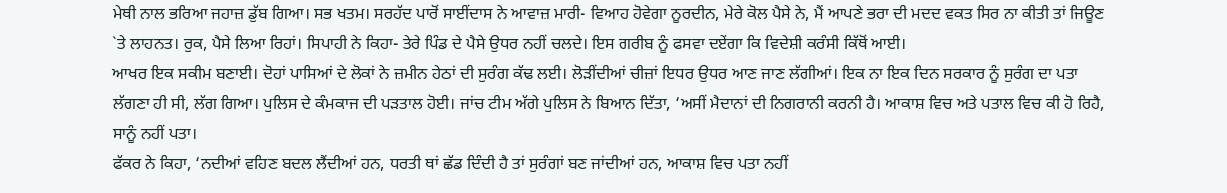ਮੇਥੀ ਨਾਲ ਭਰਿਆ ਜਹਾਜ਼ ਡੁੱਬ ਗਿਆ। ਸਭ ਖਤਮ। ਸਰਹੱਦ ਪਾਰੋਂ ਸਾਈਂਦਾਸ ਨੇ ਆਵਾਜ਼ ਮਾਰੀ- ਵਿਆਹ ਹੋਵੇਗਾ ਨੂਰਦੀਨ, ਮੇਰੇ ਕੋਲ ਪੈਸੇ ਨੇ, ਮੈਂ ਆਪਣੇ ਭਰਾ ਦੀ ਮਦਦ ਵਕਤ ਸਿਰ ਨਾ ਕੀਤੀ ਤਾਂ ਜਿਊਣ `ਤੇ ਲਾਹਨਤ। ਰੁਕ, ਪੈਸੇ ਲਿਆ ਰਿਹਾਂ। ਸਿਪਾਹੀ ਨੇ ਕਿਹਾ- ਤੇਰੇ ਪਿੰਡ ਦੇ ਪੈਸੇ ਉਧਰ ਨਹੀਂ ਚਲਦੇ। ਇਸ ਗਰੀਬ ਨੂੰ ਫਸਵਾ ਦਏਂਗਾ ਕਿ ਵਿਦੇਸ਼ੀ ਕਰੰਸੀ ਕਿੱਥੋਂ ਆਈ।
ਆਖਰ ਇਕ ਸਕੀਮ ਬਣਾਈ। ਦੋਹਾਂ ਪਾਸਿਆਂ ਦੇ ਲੋਕਾਂ ਨੇ ਜ਼ਮੀਨ ਹੇਠਾਂ ਦੀ ਸੁਰੰਗ ਕੱਢ ਲਈ। ਲੋੜੀਂਦੀਆਂ ਚੀਜ਼ਾਂ ਇਧਰ ਉਧਰ ਆਣ ਜਾਣ ਲੱਗੀਆਂ। ਇਕ ਨਾ ਇਕ ਦਿਨ ਸਰਕਾਰ ਨੂੰ ਸੁਰੰਗ ਦਾ ਪਤਾ ਲੱਗਣਾ ਹੀ ਸੀ, ਲੱਗ ਗਿਆ। ਪੁਲਿਸ ਦੇ ਕੰਮਕਾਜ ਦੀ ਪੜਤਾਲ ਹੋਈ। ਜਾਂਚ ਟੀਮ ਅੱਗੇ ਪੁਲਿਸ ਨੇ ਬਿਆਨ ਦਿੱਤਾ, ‘ਅਸੀਂ ਮੈਦਾਨਾਂ ਦੀ ਨਿਗਰਾਨੀ ਕਰਨੀ ਹੈ। ਆਕਾਸ਼ ਵਿਚ ਅਤੇ ਪਤਾਲ ਵਿਚ ਕੀ ਹੋ ਰਿਹੈ, ਸਾਨੂੰ ਨਹੀਂ ਪਤਾ।
ਫੱਕਰ ਨੇ ਕਿਹਾ, ‘ਨਦੀਆਂ ਵਹਿਣ ਬਦਲ ਲੈਂਦੀਆਂ ਹਨ, ਧਰਤੀ ਥਾਂ ਛੱਡ ਦਿੰਦੀ ਹੈ ਤਾਂ ਸੁਰੰਗਾਂ ਬਣ ਜਾਂਦੀਆਂ ਹਨ, ਆਕਾਸ਼ ਵਿਚ ਪਤਾ ਨਹੀਂ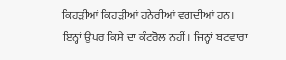ਕਿਹੜੀਆਂ ਕਿਹੜੀਆਂ ਹਨੇਰੀਆਂ ਵਗਦੀਆਂ ਹਨ। ਇਨ੍ਹਾਂ ਉਪਰ ਕਿਸੇ ਦਾ ਕੰਟਰੋਲ ਨਹੀਂ। ਜਿਨ੍ਹਾਂ ਬਟਵਾਰਾ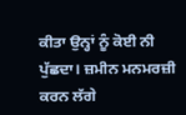ਕੀਤਾ ਉਨ੍ਹਾਂ ਨੂੰ ਕੋਈ ਨੀ ਪੁੱਛਦਾ। ਜ਼ਮੀਨ ਮਨਮਰਜ਼ੀ ਕਰਨ ਲੱਗੇ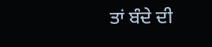ਤਾਂ ਬੰਦੇ ਦੀ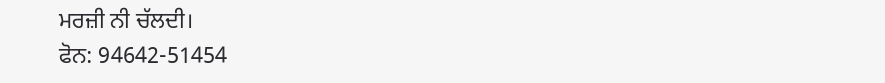ਮਰਜ਼ੀ ਨੀ ਚੱਲਦੀ।
ਫੋਨ: 94642-51454